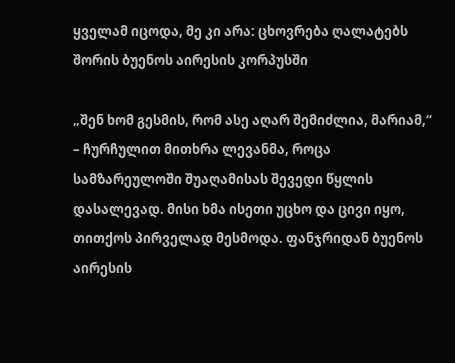ყველამ იცოდა, მე კი არა: ცხოვრება ღალატებს შორის ბუენოს აირესის კორპუსში

„შენ ხომ გესმის, რომ ასე აღარ შემიძლია, მარიამ,“ – ჩურჩულით მითხრა ლევანმა, როცა სამზარეულოში შუაღამისას შევედი წყლის დასალევად. მისი ხმა ისეთი უცხო და ცივი იყო, თითქოს პირველად მესმოდა. ფანჯრიდან ბუენოს აირესის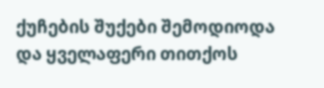ქუჩების შუქები შემოდიოდა და ყველაფერი თითქოს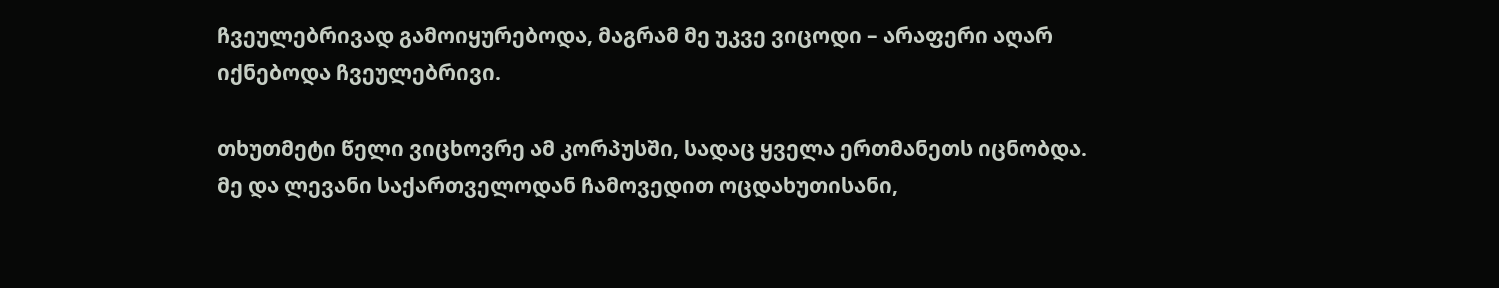ჩვეულებრივად გამოიყურებოდა, მაგრამ მე უკვე ვიცოდი – არაფერი აღარ იქნებოდა ჩვეულებრივი.

თხუთმეტი წელი ვიცხოვრე ამ კორპუსში, სადაც ყველა ერთმანეთს იცნობდა. მე და ლევანი საქართველოდან ჩამოვედით ოცდახუთისანი,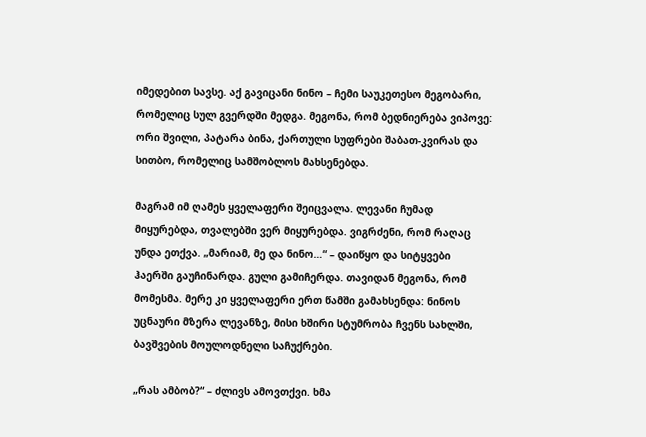იმედებით სავსე. აქ გავიცანი ნინო – ჩემი საუკეთესო მეგობარი, რომელიც სულ გვერდში მედგა. მეგონა, რომ ბედნიერება ვიპოვე: ორი შვილი, პატარა ბინა, ქართული სუფრები შაბათ-კვირას და სითბო, რომელიც სამშობლოს მახსენებდა.

მაგრამ იმ ღამეს ყველაფერი შეიცვალა. ლევანი ჩუმად მიყურებდა, თვალებში ვერ მიყურებდა. ვიგრძენი, რომ რაღაც უნდა ეთქვა. „მარიამ, მე და ნინო…“ – დაიწყო და სიტყვები ჰაერში გაუჩინარდა. გული გამიჩერდა. თავიდან მეგონა, რომ მომესმა. მერე კი ყველაფერი ერთ წამში გამახსენდა: ნინოს უცნაური მზერა ლევანზე, მისი ხშირი სტუმრობა ჩვენს სახლში, ბავშვების მოულოდნელი საჩუქრები.

„რას ამბობ?“ – ძლივს ამოვთქვი. ხმა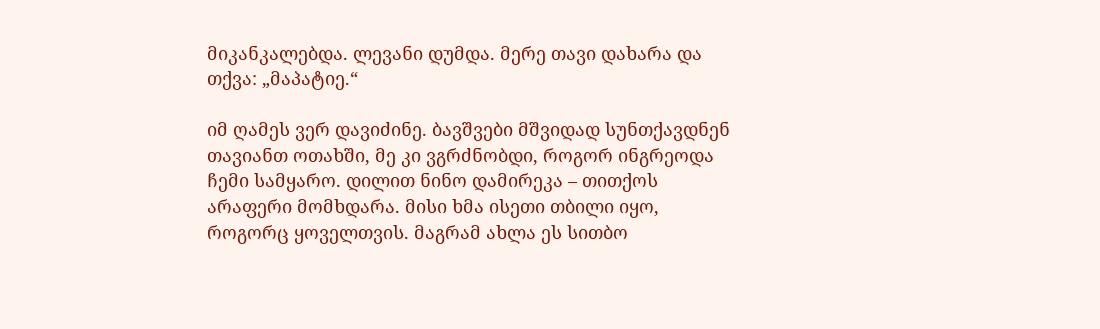მიკანკალებდა. ლევანი დუმდა. მერე თავი დახარა და თქვა: „მაპატიე.“

იმ ღამეს ვერ დავიძინე. ბავშვები მშვიდად სუნთქავდნენ თავიანთ ოთახში, მე კი ვგრძნობდი, როგორ ინგრეოდა ჩემი სამყარო. დილით ნინო დამირეკა – თითქოს არაფერი მომხდარა. მისი ხმა ისეთი თბილი იყო, როგორც ყოველთვის. მაგრამ ახლა ეს სითბო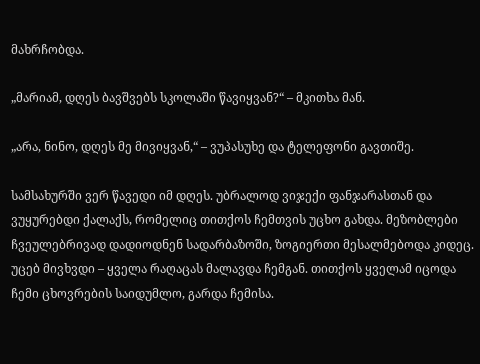მახრჩობდა.

„მარიამ, დღეს ბავშვებს სკოლაში წავიყვან?“ – მკითხა მან.

„არა, ნინო, დღეს მე მივიყვან,“ – ვუპასუხე და ტელეფონი გავთიშე.

სამსახურში ვერ წავედი იმ დღეს. უბრალოდ ვიჯექი ფანჯარასთან და ვუყურებდი ქალაქს, რომელიც თითქოს ჩემთვის უცხო გახდა. მეზობლები ჩვეულებრივად დადიოდნენ სადარბაზოში, ზოგიერთი მესალმებოდა კიდეც. უცებ მივხვდი – ყველა რაღაცას მალავდა ჩემგან. თითქოს ყველამ იცოდა ჩემი ცხოვრების საიდუმლო, გარდა ჩემისა.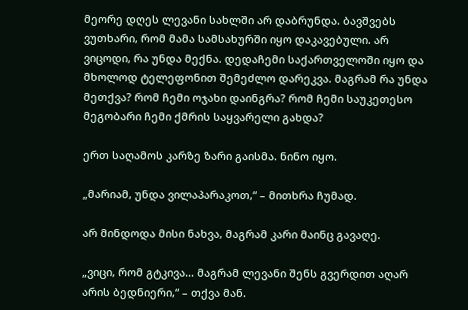მეორე დღეს ლევანი სახლში არ დაბრუნდა. ბავშვებს ვუთხარი, რომ მამა სამსახურში იყო დაკავებული. არ ვიცოდი, რა უნდა მექნა. დედაჩემი საქართველოში იყო და მხოლოდ ტელეფონით შემეძლო დარეკვა. მაგრამ რა უნდა მეთქვა? რომ ჩემი ოჯახი დაინგრა? რომ ჩემი საუკეთესო მეგობარი ჩემი ქმრის საყვარელი გახდა?

ერთ საღამოს კარზე ზარი გაისმა. ნინო იყო.

„მარიამ, უნდა ვილაპარაკოთ,“ – მითხრა ჩუმად.

არ მინდოდა მისი ნახვა, მაგრამ კარი მაინც გავაღე.

„ვიცი, რომ გტკივა… მაგრამ ლევანი შენს გვერდით აღარ არის ბედნიერი,“ – თქვა მან.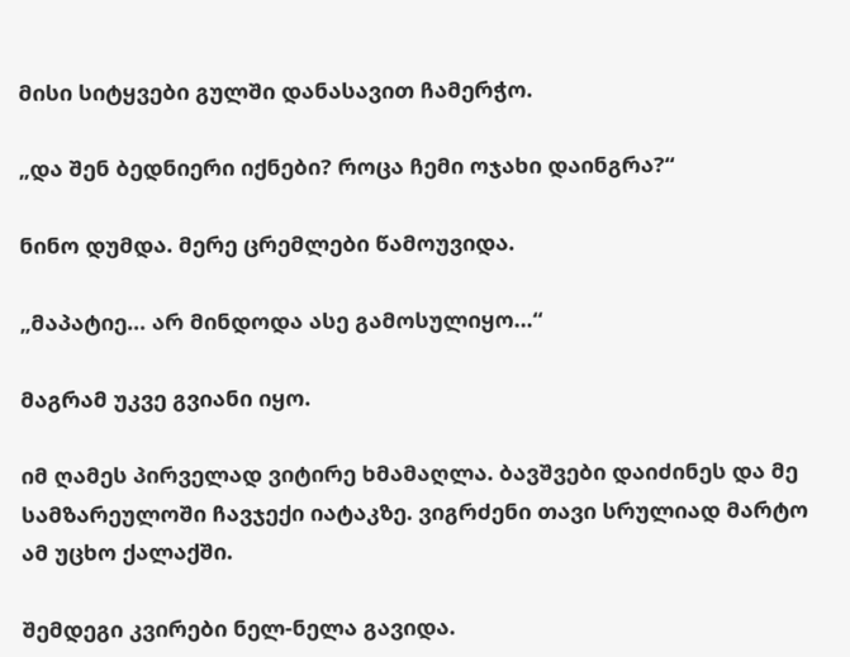მისი სიტყვები გულში დანასავით ჩამერჭო.

„და შენ ბედნიერი იქნები? როცა ჩემი ოჯახი დაინგრა?“

ნინო დუმდა. მერე ცრემლები წამოუვიდა.

„მაპატიე… არ მინდოდა ასე გამოსულიყო…“

მაგრამ უკვე გვიანი იყო.

იმ ღამეს პირველად ვიტირე ხმამაღლა. ბავშვები დაიძინეს და მე სამზარეულოში ჩავჯექი იატაკზე. ვიგრძენი თავი სრულიად მარტო ამ უცხო ქალაქში.

შემდეგი კვირები ნელ-ნელა გავიდა.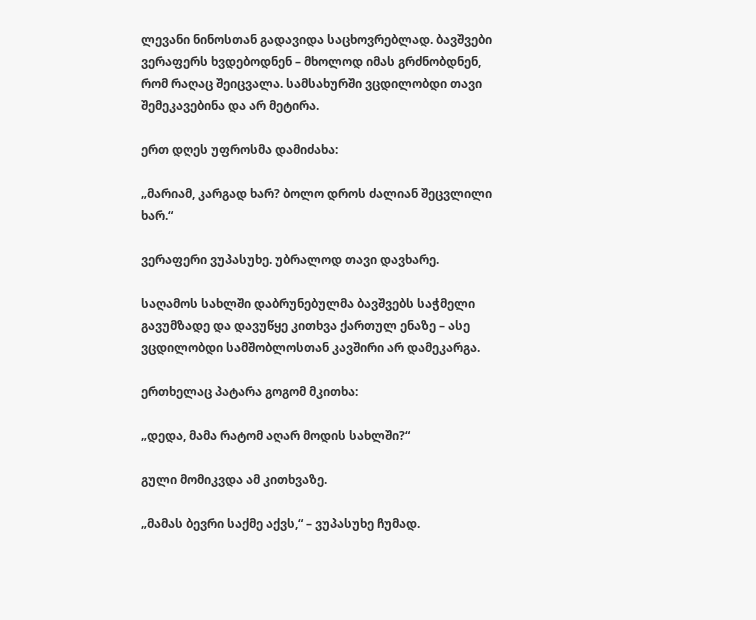ლევანი ნინოსთან გადავიდა საცხოვრებლად. ბავშვები ვერაფერს ხვდებოდნენ – მხოლოდ იმას გრძნობდნენ, რომ რაღაც შეიცვალა. სამსახურში ვცდილობდი თავი შემეკავებინა და არ მეტირა.

ერთ დღეს უფროსმა დამიძახა:

„მარიამ, კარგად ხარ? ბოლო დროს ძალიან შეცვლილი ხარ.“

ვერაფერი ვუპასუხე. უბრალოდ თავი დავხარე.

საღამოს სახლში დაბრუნებულმა ბავშვებს საჭმელი გავუმზადე და დავუწყე კითხვა ქართულ ენაზე – ასე ვცდილობდი სამშობლოსთან კავშირი არ დამეკარგა.

ერთხელაც პატარა გოგომ მკითხა:

„დედა, მამა რატომ აღარ მოდის სახლში?“

გული მომიკვდა ამ კითხვაზე.

„მამას ბევრი საქმე აქვს,“ – ვუპასუხე ჩუმად.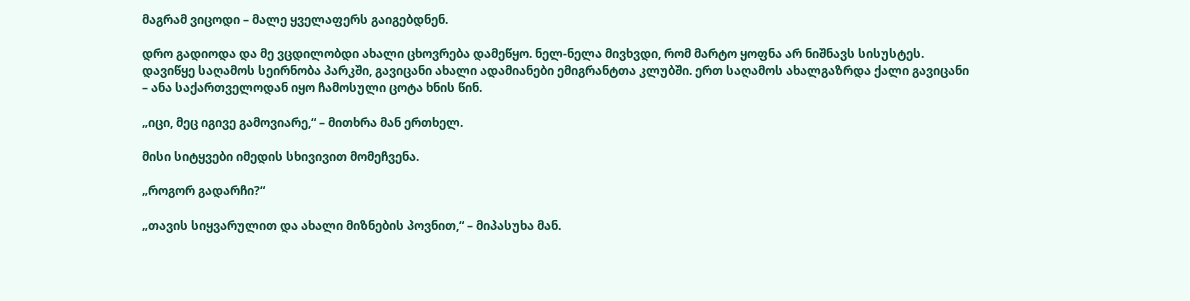მაგრამ ვიცოდი – მალე ყველაფერს გაიგებდნენ.

დრო გადიოდა და მე ვცდილობდი ახალი ცხოვრება დამეწყო. ნელ-ნელა მივხვდი, რომ მარტო ყოფნა არ ნიშნავს სისუსტეს. დავიწყე საღამოს სეირნობა პარკში, გავიცანი ახალი ადამიანები ემიგრანტთა კლუბში. ერთ საღამოს ახალგაზრდა ქალი გავიცანი – ანა საქართველოდან იყო ჩამოსული ცოტა ხნის წინ.

„იცი, მეც იგივე გამოვიარე,“ – მითხრა მან ერთხელ.

მისი სიტყვები იმედის სხივივით მომეჩვენა.

„როგორ გადარჩი?“

„თავის სიყვარულით და ახალი მიზნების პოვნით,“ – მიპასუხა მან.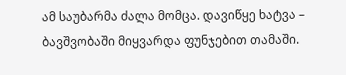ამ საუბარმა ძალა მომცა. დავიწყე ხატვა – ბავშვობაში მიყვარდა ფუნჯებით თამაში.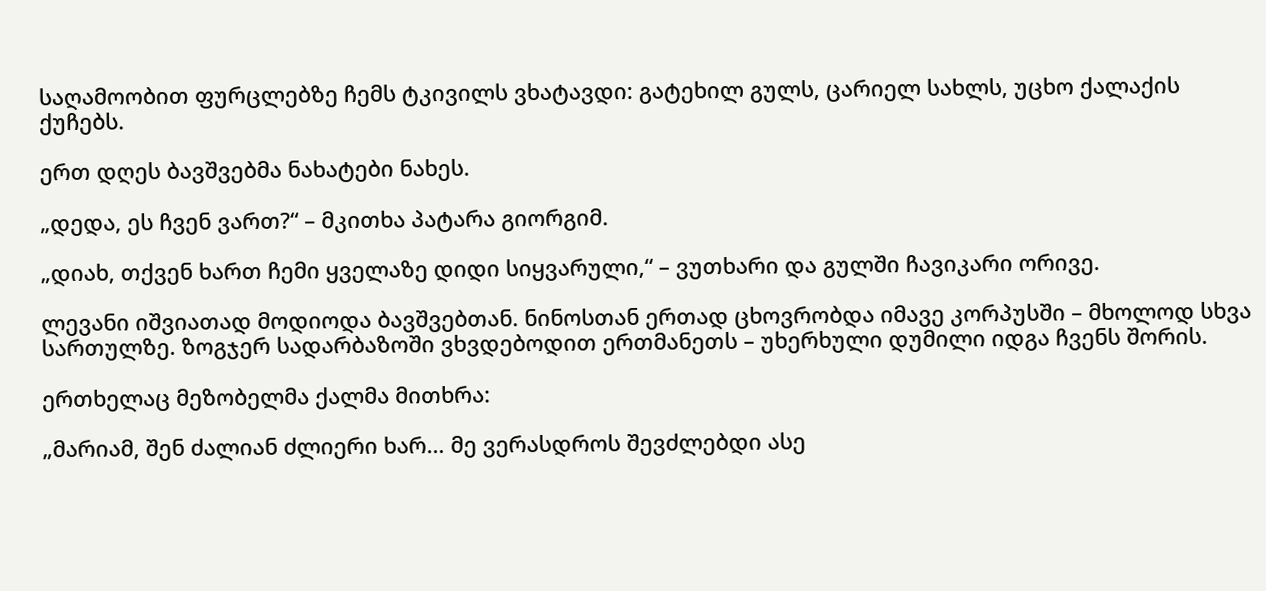საღამოობით ფურცლებზე ჩემს ტკივილს ვხატავდი: გატეხილ გულს, ცარიელ სახლს, უცხო ქალაქის ქუჩებს.

ერთ დღეს ბავშვებმა ნახატები ნახეს.

„დედა, ეს ჩვენ ვართ?“ – მკითხა პატარა გიორგიმ.

„დიახ, თქვენ ხართ ჩემი ყველაზე დიდი სიყვარული,“ – ვუთხარი და გულში ჩავიკარი ორივე.

ლევანი იშვიათად მოდიოდა ბავშვებთან. ნინოსთან ერთად ცხოვრობდა იმავე კორპუსში – მხოლოდ სხვა სართულზე. ზოგჯერ სადარბაზოში ვხვდებოდით ერთმანეთს – უხერხული დუმილი იდგა ჩვენს შორის.

ერთხელაც მეზობელმა ქალმა მითხრა:

„მარიამ, შენ ძალიან ძლიერი ხარ… მე ვერასდროს შევძლებდი ასე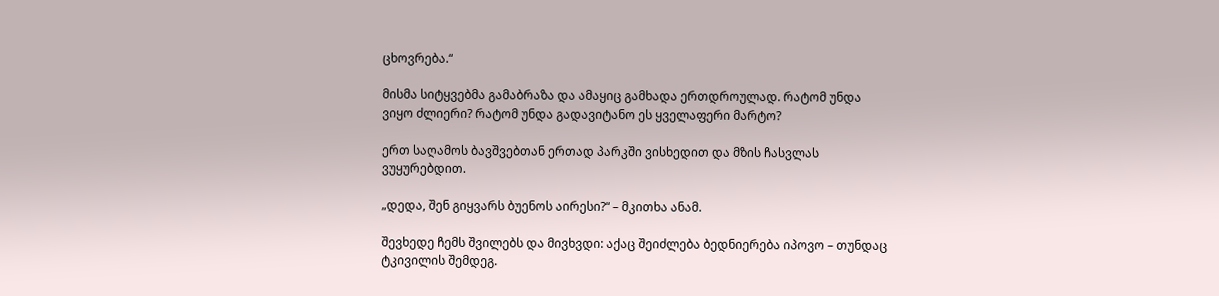ცხოვრება.“

მისმა სიტყვებმა გამაბრაზა და ამაყიც გამხადა ერთდროულად. რატომ უნდა ვიყო ძლიერი? რატომ უნდა გადავიტანო ეს ყველაფერი მარტო?

ერთ საღამოს ბავშვებთან ერთად პარკში ვისხედით და მზის ჩასვლას ვუყურებდით.

„დედა, შენ გიყვარს ბუენოს აირესი?“ – მკითხა ანამ.

შევხედე ჩემს შვილებს და მივხვდი: აქაც შეიძლება ბედნიერება იპოვო – თუნდაც ტკივილის შემდეგ.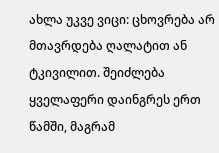ახლა უკვე ვიცი: ცხოვრება არ მთავრდება ღალატით ან ტკივილით. შეიძლება ყველაფერი დაინგრეს ერთ წამში, მაგრამ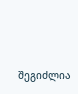შეგიძლია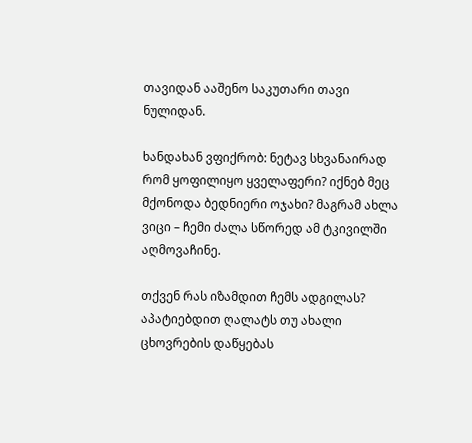თავიდან ააშენო საკუთარი თავი ნულიდან.

ხანდახან ვფიქრობ: ნეტავ სხვანაირად რომ ყოფილიყო ყველაფერი? იქნებ მეც მქონოდა ბედნიერი ოჯახი? მაგრამ ახლა ვიცი – ჩემი ძალა სწორედ ამ ტკივილში აღმოვაჩინე.

თქვენ რას იზამდით ჩემს ადგილას? აპატიებდით ღალატს თუ ახალი ცხოვრების დაწყებას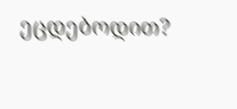ეცდებოდით?